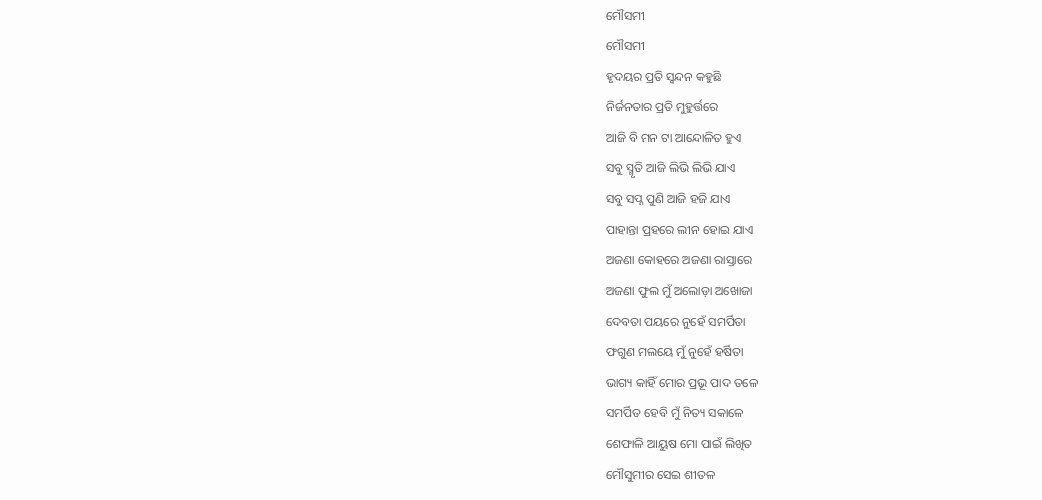ମୌସମୀ
ମୌସମୀ
ହୃଦୟର ପ୍ରତି ସ୍ଵନ୍ଦନ କହୁଛି
ନିର୍ଜନତାର ପ୍ରତି ମୁହୁର୍ତ୍ତରେ
ଆଜି ବି ମନ ଟା ଆନ୍ଦୋଳିତ ହୁଏ
ସବୁ ସ୍ମୃତି ଆଜି ଲିଭି ଲିଭି ଯାଏ
ସବୁ ସପ୍ନ ପୁଣି ଆଜି ହଜି ଯାଏ
ପାହାନ୍ତା ପ୍ରହରେ ଲୀନ ହୋଇ ଯାଏ
ଅଜଣା କୋହରେ ଅଜଣା ରାସ୍ତାରେ
ଅଜଣା ଫୁଲ ମୁଁ ଅଲୋଡ଼ା ଅଖୋଜା
ଦେବତା ପୟରେ ନୁହେଁ ସମର୍ପିତା
ଫଗୁଣ ମଲୟେ ମୁଁ ନୁହେଁ ହର୍ଷିତା
ଭାଗ୍ୟ କାହିଁ ମୋର ପ୍ରଭୂ ପାଦ ତଳେ
ସମର୍ପିତ ହେବି ମୁଁ ନିତ୍ୟ ସକାଳେ
ଶେଫାଳି ଆୟୁଷ ମୋ ପାଇଁ ଲିଖିତ
ମୌସୁମୀର ସେଇ ଶୀତଳ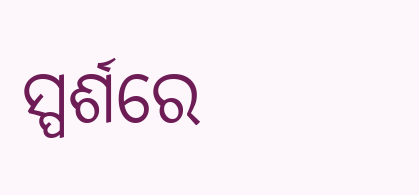ସ୍ପର୍ଶରେ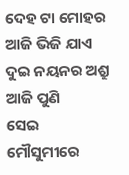ଦେହ ଟା ମୋହର ଆଜି ଭିଜି ଯାଏ
ଦୁଇ ନୟନର ଅଶ୍ରୁ ଆଜି ପୁଣି
ସେଇ ମୌସୁମୀରେ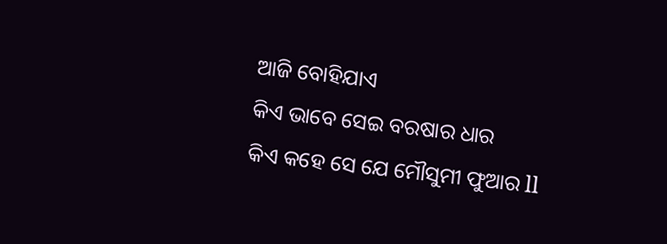ଆଜି ବୋହିଯାଏ
କିଏ ଭାବେ ସେଇ ବରଷାର ଧାର
କିଏ କହେ ସେ ଯେ ମୌସୁମୀ ଫୁଆର ll